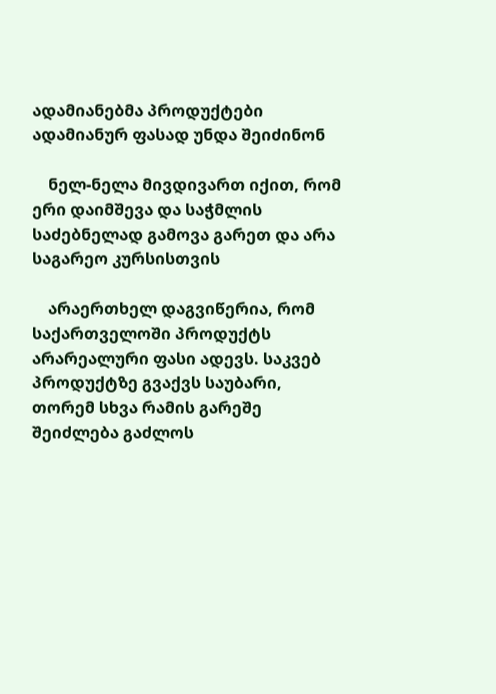ადამიანებმა პროდუქტები ადამიანურ ფასად უნდა შეიძინონ

    ნელ-ნელა მივდივართ იქით, რომ ერი დაიმშევა და საჭმლის საძებნელად გამოვა გარეთ და არა საგარეო კურსისთვის

    არაერთხელ დაგვიწერია, რომ საქართველოში პროდუქტს არარეალური ფასი ადევს. საკვებ პროდუქტზე გვაქვს საუბარი, თორემ სხვა რამის გარეშე შეიძლება გაძლოს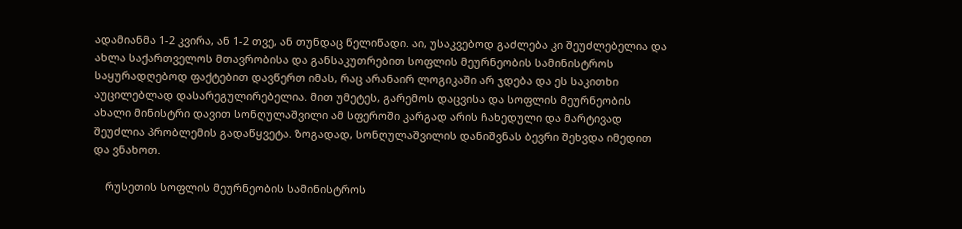ადამიანმა 1-2 კვირა, ან 1-2 თვე, ან თუნდაც წელიწადი. აი, უსაკვებოდ გაძლება კი შეუძლებელია და ახლა საქართველოს მთავრობისა და განსაკუთრებით სოფლის მეურნეობის სამინისტროს საყურადღებოდ ფაქტებით დავწერთ იმას, რაც არანაირ ლოგიკაში არ ჯდება და ეს საკითხი აუცილებლად დასარეგულირებელია. მით უმეტეს, გარემოს დაცვისა და სოფლის მეურნეობის ახალი მინისტრი დავით სონღულაშვილი ამ სფეროში კარგად არის ჩახედული და მარტივად შეუძლია პრობლემის გადაწყვეტა. ზოგადად, სონღულაშვილის დანიშვნას ბევრი შეხვდა იმედით და ვნახოთ.

    რუსეთის სოფლის მეურნეობის სამინისტროს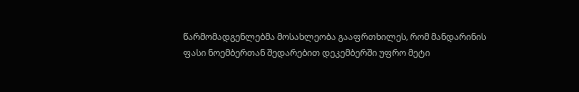წარმომადგენლებმა მოსახლეობა გააფრთხილეს, რომ მანდარინის ფასი ნოემბერთან შედარებით დეკემბერში უფრო მეტი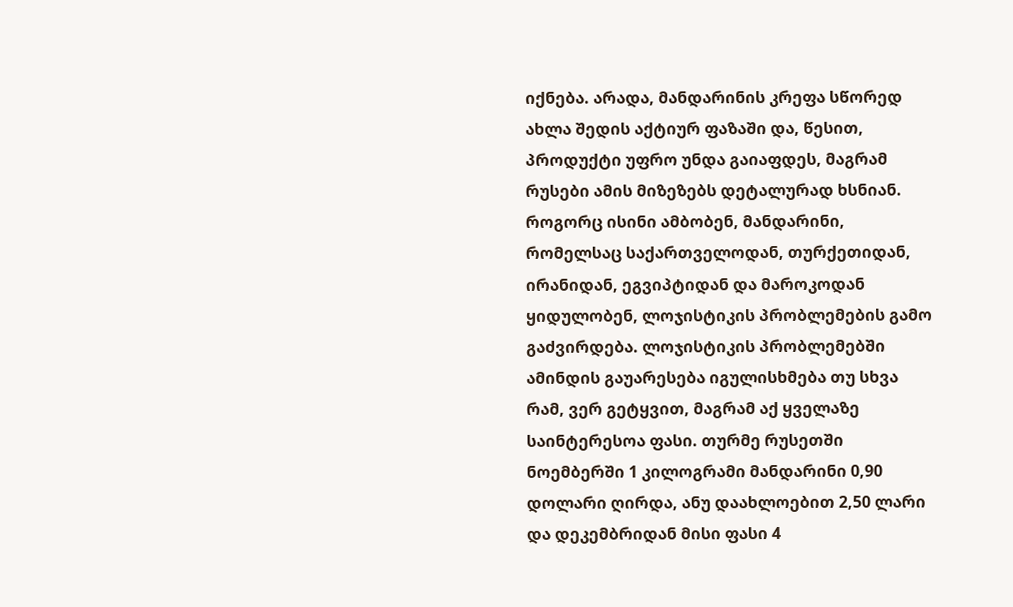იქნება. არადა, მანდარინის კრეფა სწორედ ახლა შედის აქტიურ ფაზაში და, წესით, პროდუქტი უფრო უნდა გაიაფდეს, მაგრამ რუსები ამის მიზეზებს დეტალურად ხსნიან. როგორც ისინი ამბობენ, მანდარინი, რომელსაც საქართველოდან, თურქეთიდან, ირანიდან, ეგვიპტიდან და მაროკოდან ყიდულობენ, ლოჯისტიკის პრობლემების გამო გაძვირდება. ლოჯისტიკის პრობლემებში ამინდის გაუარესება იგულისხმება თუ სხვა რამ, ვერ გეტყვით, მაგრამ აქ ყველაზე საინტერესოა ფასი. თურმე რუსეთში ნოემბერში 1 კილოგრამი მანდარინი 0,90 დოლარი ღირდა, ანუ დაახლოებით 2,50 ლარი და დეკემბრიდან მისი ფასი 4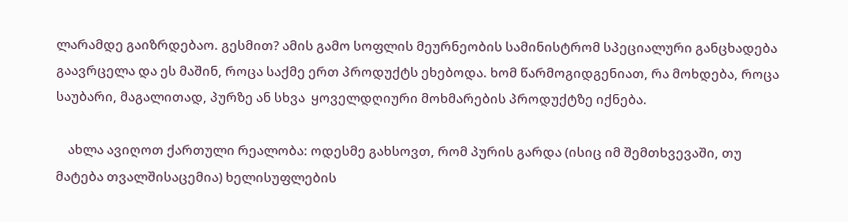ლარამდე გაიზრდებაო. გესმით? ამის გამო სოფლის მეურნეობის სამინისტრომ სპეციალური განცხადება გაავრცელა და ეს მაშინ, როცა საქმე ერთ პროდუქტს ეხებოდა. ხომ წარმოგიდგენიათ, რა მოხდება, როცა საუბარი, მაგალითად, პურზე ან სხვა  ყოველდღიური მოხმარების პროდუქტზე იქნება.

    ახლა ავიღოთ ქართული რეალობა: ოდესმე გახსოვთ, რომ პურის გარდა (ისიც იმ შემთხვევაში, თუ მატება თვალშისაცემია) ხელისუფლების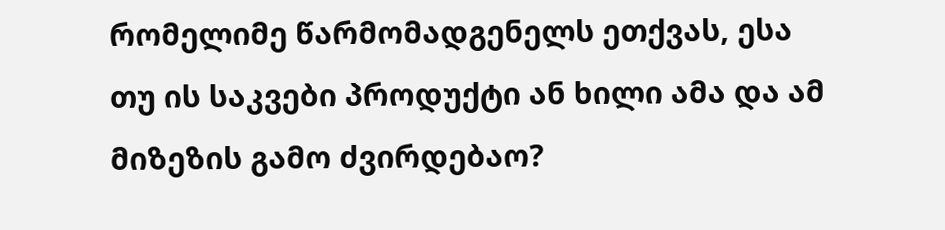რომელიმე წარმომადგენელს ეთქვას, ესა თუ ის საკვები პროდუქტი ან ხილი ამა და ამ მიზეზის გამო ძვირდებაო?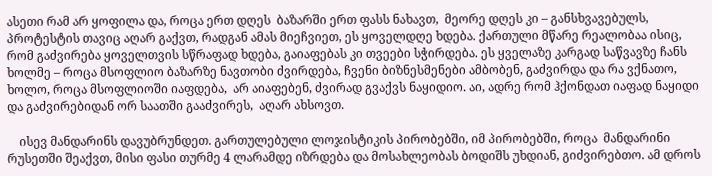ასეთი რამ არ ყოფილა და, როცა ერთ დღეს  ბაზარში ერთ ფასს ნახავთ,  მეორე დღეს კი – განსხვავებულს, პროტესტის თავიც აღარ გაქვთ, რადგან ამას მიეჩვიეთ, ეს ყოველდღე ხდება. ქართული მწარე რეალობაა ისიც, რომ გაძვირება ყოველთვის სწრაფად ხდება, გაიაფებას კი თვეები სჭირდება. ეს ყველაზე კარგად საწვავზე ჩანს ხოლმე – როცა მსოფლიო ბაზარზე ნავთობი ძვირდება, ჩვენი ბიზნესმენები ამბობენ, გაძვირდა და რა ვქნათო, ხოლო, როცა მსოფლიოში იაფდება,  არ აიაფებენ, ძვირად გვაქვს ნაყიდიო. აი, ადრე რომ ჰქონდათ იაფად ნაყიდი და გაძვირებიდან ორ საათში გააძვირეს,  აღარ ახსოვთ.

    ისევ მანდარინს დავუბრუნდეთ. გართულებული ლოჯისტიკის პირობებში, იმ პირობებში, როცა  მანდარინი რუსეთში შეაქვთ, მისი ფასი თურმე 4 ლარამდე იზრდება და მოსახლეობას ბოდიშს უხდიან, გიძვირებთო. ამ დროს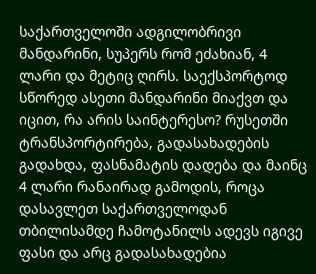საქართველოში ადგილობრივი მანდარინი, სუპერს რომ ეძახიან, 4 ლარი და მეტიც ღირს. საექსპორტოდ სწორედ ასეთი მანდარინი მიაქვთ და იცით, რა არის საინტერესო? რუსეთში ტრანსპორტირება, გადასახადების გადახდა, ფასნამატის დადება და მაინც 4 ლარი რანაირად გამოდის, როცა დასავლეთ საქართველოდან თბილისამდე ჩამოტანილს ადევს იგივე ფასი და არც გადასახადებია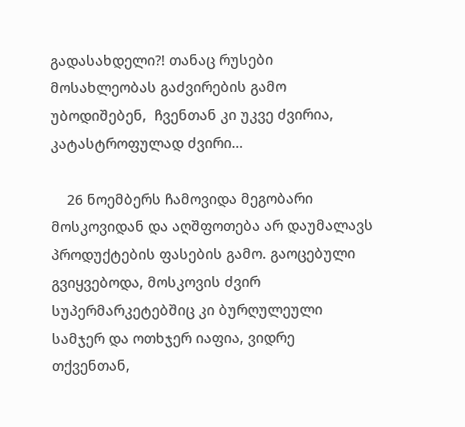გადასახდელი?! თანაც რუსები მოსახლეობას გაძვირების გამო უბოდიშებენ,  ჩვენთან კი უკვე ძვირია, კატასტროფულად ძვირი…

    26 ნოემბერს ჩამოვიდა მეგობარი მოსკოვიდან და აღშფოთება არ დაუმალავს პროდუქტების ფასების გამო. გაოცებული გვიყვებოდა, მოსკოვის ძვირ სუპერმარკეტებშიც კი ბურღულეული სამჯერ და ოთხჯერ იაფია, ვიდრე თქვენთან,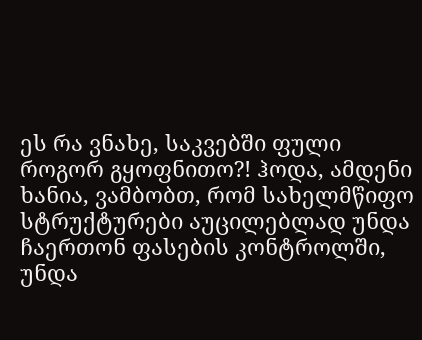ეს რა ვნახე, საკვებში ფული როგორ გყოფნითო?! ჰოდა, ამდენი ხანია, ვამბობთ, რომ სახელმწიფო სტრუქტურები აუცილებლად უნდა ჩაერთონ ფასების კონტროლში, უნდა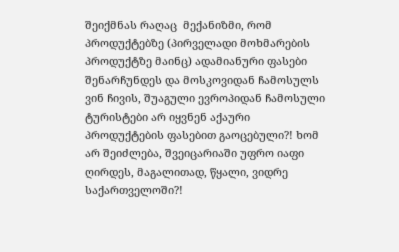შეიქმნას რაღაც  მექანიზმი, რომ პროდუქტებზე (პირველადი მოხმარების პროდუქტზე მაინც) ადამიანური ფასები შენარჩუნდეს და მოსკოვიდან ჩამოსულს ვინ ჩივის, შუაგული ევროპიდან ჩამოსული ტურისტები არ იყვნენ აქაური პროდუქტების ფასებით გაოცებული?! ხომ არ შეიძლება, შვეიცარიაში უფრო იაფი ღირდეს, მაგალითად, წყალი, ვიდრე საქართველოში?!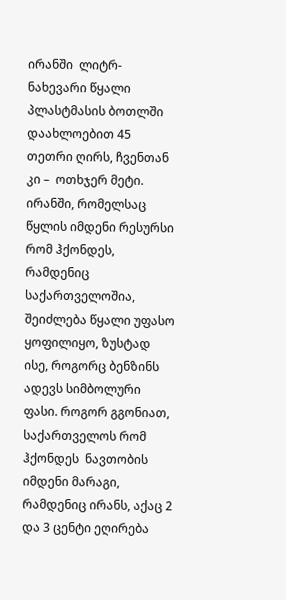ირანში  ლიტრ-ნახევარი წყალი  პლასტმასის ბოთლში დაახლოებით 45 თეთრი ღირს, ჩვენთან კი –  ოთხჯერ მეტი. ირანში, რომელსაც წყლის იმდენი რესურსი რომ ჰქონდეს, რამდენიც საქართველოშია, შეიძლება წყალი უფასო ყოფილიყო, ზუსტად ისე, როგორც ბენზინს ადევს სიმბოლური ფასი. როგორ გგონიათ, საქართველოს რომ ჰქონდეს  ნავთობის იმდენი მარაგი, რამდენიც ირანს, აქაც 2 და 3 ცენტი ეღირება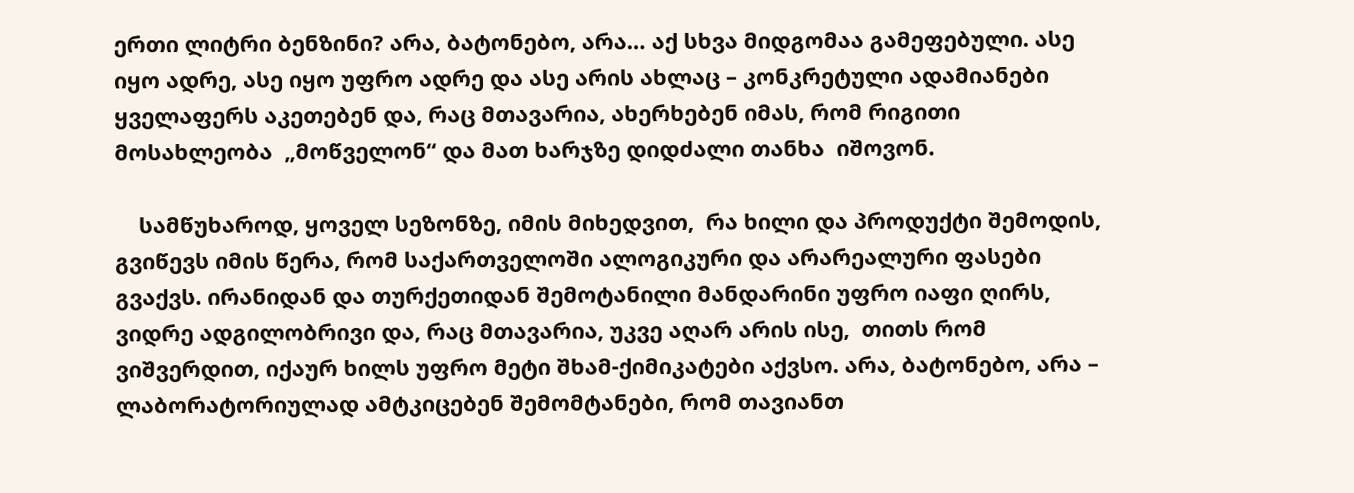ერთი ლიტრი ბენზინი? არა, ბატონებო, არა… აქ სხვა მიდგომაა გამეფებული. ასე იყო ადრე, ასე იყო უფრო ადრე და ასე არის ახლაც – კონკრეტული ადამიანები ყველაფერს აკეთებენ და, რაც მთავარია, ახერხებენ იმას, რომ რიგითი მოსახლეობა  „მოწველონ“ და მათ ხარჯზე დიდძალი თანხა  იშოვონ.

    სამწუხაროდ, ყოველ სეზონზე, იმის მიხედვით,  რა ხილი და პროდუქტი შემოდის, გვიწევს იმის წერა, რომ საქართველოში ალოგიკური და არარეალური ფასები გვაქვს. ირანიდან და თურქეთიდან შემოტანილი მანდარინი უფრო იაფი ღირს, ვიდრე ადგილობრივი და, რაც მთავარია, უკვე აღარ არის ისე,  თითს რომ ვიშვერდით, იქაურ ხილს უფრო მეტი შხამ-ქიმიკატები აქვსო. არა, ბატონებო, არა – ლაბორატორიულად ამტკიცებენ შემომტანები, რომ თავიანთ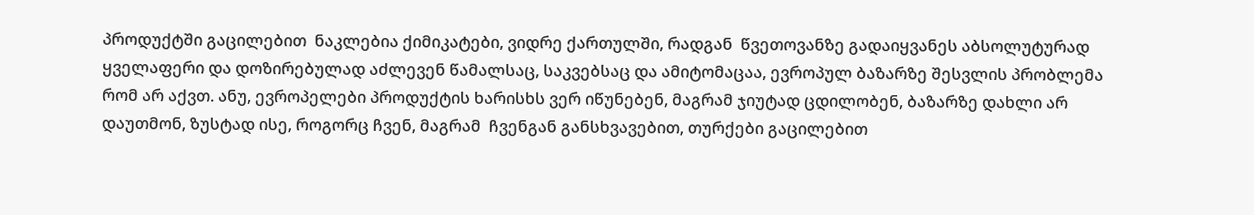პროდუქტში გაცილებით  ნაკლებია ქიმიკატები, ვიდრე ქართულში, რადგან  წვეთოვანზე გადაიყვანეს აბსოლუტურად ყველაფერი და დოზირებულად აძლევენ წამალსაც, საკვებსაც და ამიტომაცაა, ევროპულ ბაზარზე შესვლის პრობლემა რომ არ აქვთ. ანუ, ევროპელები პროდუქტის ხარისხს ვერ იწუნებენ, მაგრამ ჯიუტად ცდილობენ, ბაზარზე დახლი არ დაუთმონ, ზუსტად ისე, როგორც ჩვენ, მაგრამ  ჩვენგან განსხვავებით, თურქები გაცილებით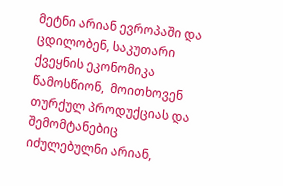მეტნი არიან ევროპაში და ცდილობენ, საკუთარი ქვეყნის ეკონომიკა წამოსწიონ,  მოითხოვენ  თურქულ პროდუქციას და შემომტანებიც იძულებულნი არიან,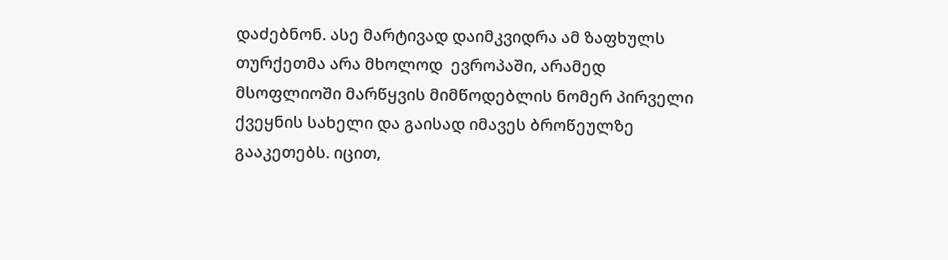დაძებნონ. ასე მარტივად დაიმკვიდრა ამ ზაფხულს თურქეთმა არა მხოლოდ  ევროპაში, არამედ მსოფლიოში მარწყვის მიმწოდებლის ნომერ პირველი ქვეყნის სახელი და გაისად იმავეს ბროწეულზე გააკეთებს. იცით,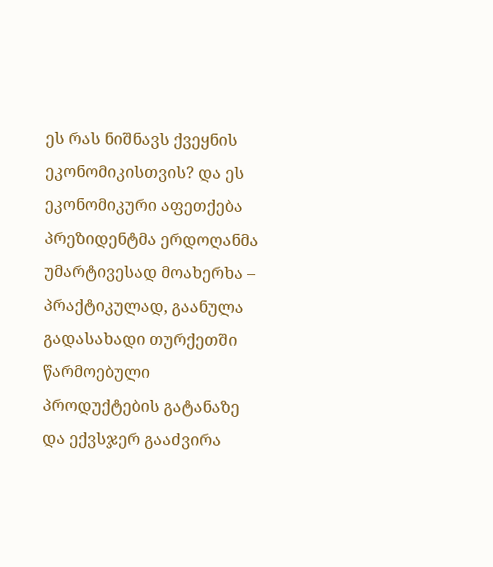ეს რას ნიშნავს ქვეყნის ეკონომიკისთვის? და ეს ეკონომიკური აფეთქება პრეზიდენტმა ერდოღანმა უმარტივესად მოახერხა –  პრაქტიკულად, გაანულა გადასახადი თურქეთში წარმოებული პროდუქტების გატანაზე და ექვსჯერ გააძვირა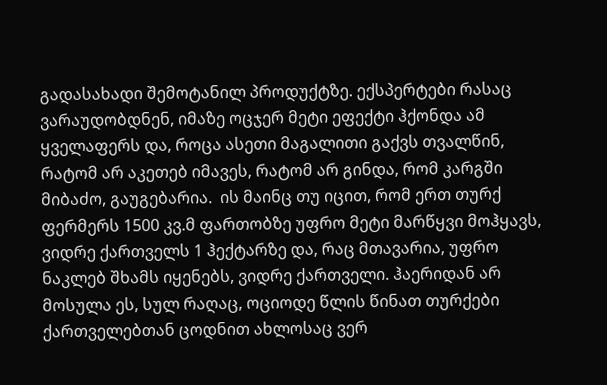გადასახადი შემოტანილ პროდუქტზე. ექსპერტები რასაც ვარაუდობდნენ, იმაზე ოცჯერ მეტი ეფექტი ჰქონდა ამ ყველაფერს და, როცა ასეთი მაგალითი გაქვს თვალწინ, რატომ არ აკეთებ იმავეს, რატომ არ გინდა, რომ კარგში მიბაძო, გაუგებარია.  ის მაინც თუ იცით, რომ ერთ თურქ ფერმერს 1500 კვ.მ ფართობზე უფრო მეტი მარწყვი მოჰყავს, ვიდრე ქართველს 1 ჰექტარზე და, რაც მთავარია, უფრო ნაკლებ შხამს იყენებს, ვიდრე ქართველი. ჰაერიდან არ მოსულა ეს, სულ რაღაც, ოციოდე წლის წინათ თურქები ქართველებთან ცოდნით ახლოსაც ვერ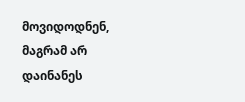მოვიდოდნენ, მაგრამ არ დაინანეს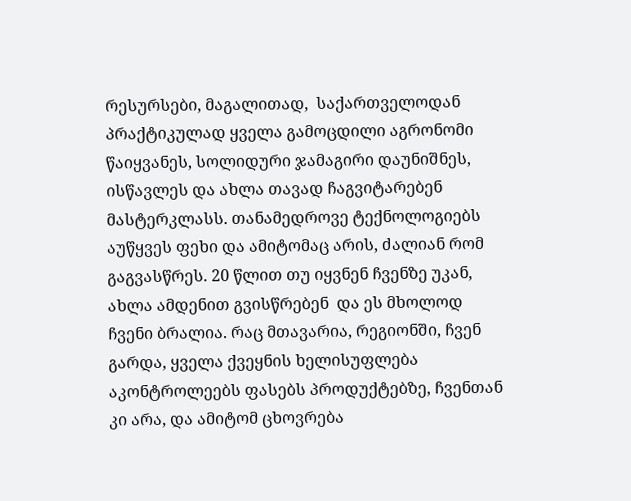რესურსები, მაგალითად,  საქართველოდან პრაქტიკულად ყველა გამოცდილი აგრონომი წაიყვანეს, სოლიდური ჯამაგირი დაუნიშნეს, ისწავლეს და ახლა თავად ჩაგვიტარებენ მასტერკლასს. თანამედროვე ტექნოლოგიებს აუწყვეს ფეხი და ამიტომაც არის, ძალიან რომ გაგვასწრეს. 20 წლით თუ იყვნენ ჩვენზე უკან, ახლა ამდენით გვისწრებენ  და ეს მხოლოდ ჩვენი ბრალია. რაც მთავარია, რეგიონში, ჩვენ გარდა, ყველა ქვეყნის ხელისუფლება აკონტროლეებს ფასებს პროდუქტებზე, ჩვენთან კი არა, და ამიტომ ცხოვრება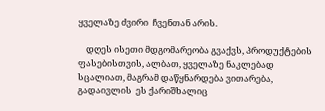ყველაზე ძვირი  ჩვენთან არის.

    დღეს ისეთი მდგომარეობა გვაქვს, პროდუქტების ფასებისთვის, ალბათ, ყველაზე ნაკლებად სცალიათ, მაგრამ დაწყნარდება ვითარება, გადაივლის  ეს ქარიშხალიც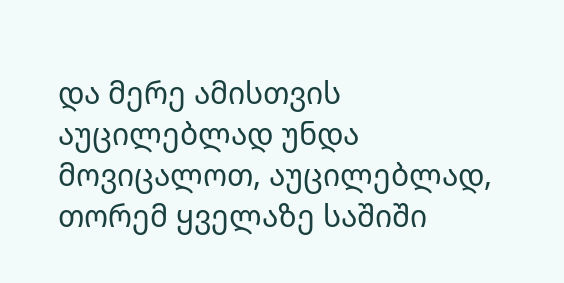და მერე ამისთვის აუცილებლად უნდა მოვიცალოთ, აუცილებლად, თორემ ყველაზე საშიში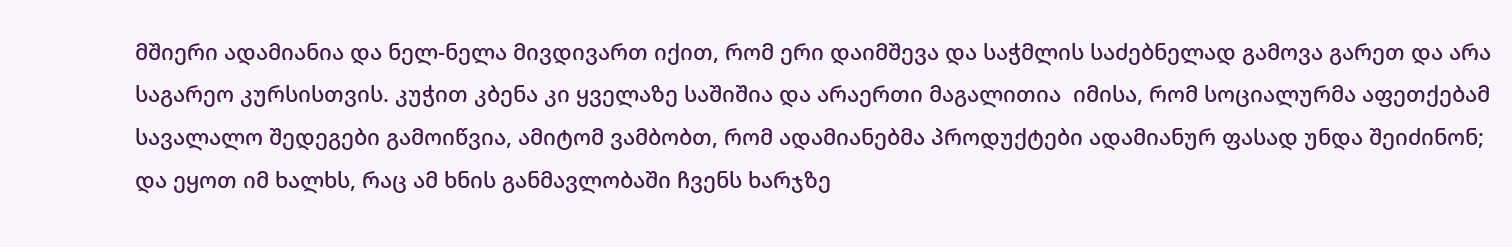მშიერი ადამიანია და ნელ-ნელა მივდივართ იქით, რომ ერი დაიმშევა და საჭმლის საძებნელად გამოვა გარეთ და არა საგარეო კურსისთვის. კუჭით კბენა კი ყველაზე საშიშია და არაერთი მაგალითია  იმისა, რომ სოციალურმა აფეთქებამ სავალალო შედეგები გამოიწვია, ამიტომ ვამბობთ, რომ ადამიანებმა პროდუქტები ადამიანურ ფასად უნდა შეიძინონ; და ეყოთ იმ ხალხს, რაც ამ ხნის განმავლობაში ჩვენს ხარჯზე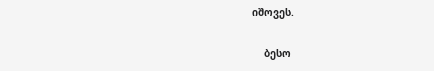იშოვეს.

    ბესო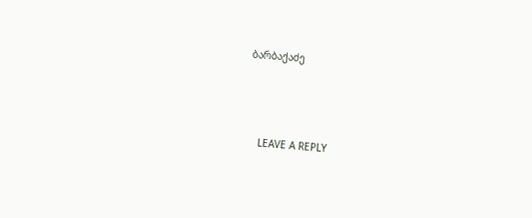ბარბაქაძე



    LEAVE A REPLY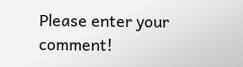Please enter your comment!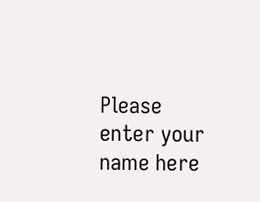Please enter your name here